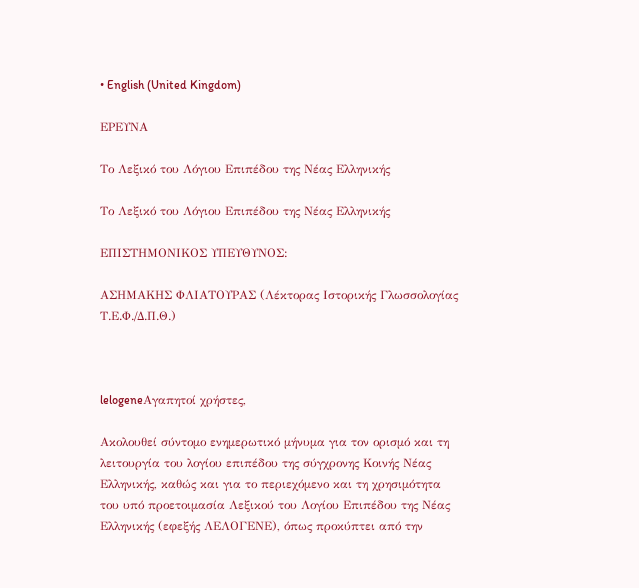• English (United Kingdom)

ΕΡΕΥΝΑ

Το Λεξικό του Λόγιου Επιπέδου της Νέας Ελληνικής

Το Λεξικό του Λόγιου Επιπέδου της Νέας Ελληνικής

ΕΠΙΣΤΗΜΟΝΙΚΟΣ ΥΠΕΥΘΥΝΟΣ:

ΑΣΗΜΑΚΗΣ ΦΛΙΑΤΟΥΡΑΣ (Λέκτορας Ιστορικής Γλωσσολογίας Τ.Ε.Φ./Δ.Π.Θ.)



lelogeneΑγαπητοί χρήστες,

Ακολουθεί σύντομο ενημερωτικό μήνυμα για τον ορισμό και τη λειτουργία του λογίου επιπέδου της σύγχρονης Κοινής Νέας Ελληνικής, καθώς και για το περιεχόμενο και τη χρησιμότητα του υπό προετοιμασία Λεξικού του Λογίου Επιπέδου της Νέας Ελληνικής (εφεξής ΛΕΛΟΓΕΝΕ), όπως προκύπτει από την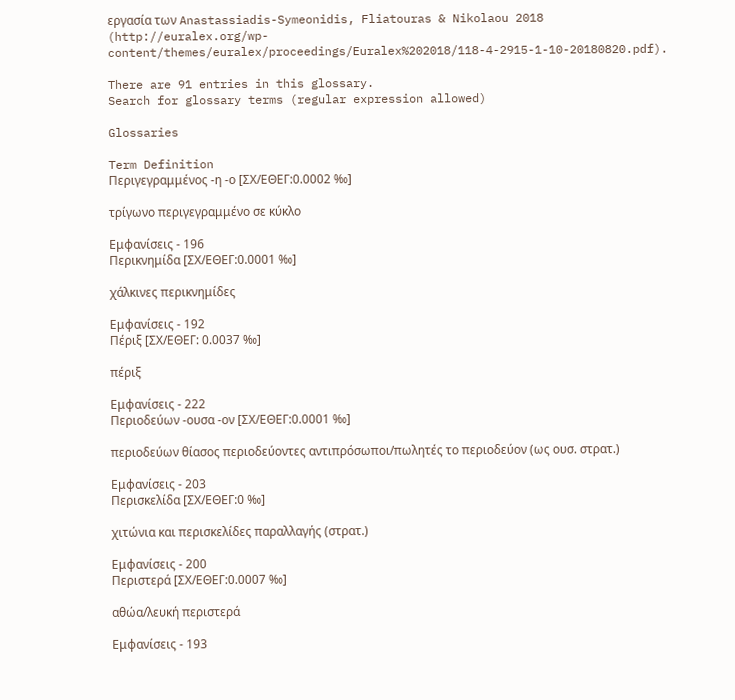εργασία των Anastassiadis-Symeonidis, Fliatouras & Nikolaou 2018 (http://euralex.org/wp-content/themes/euralex/proceedings/Euralex%202018/118-4-2915-1-10-20180820.pdf).

There are 91 entries in this glossary.
Search for glossary terms (regular expression allowed)

Glossaries

Term Definition
Περιγεγραμμένος -η -ο [ΣΧ/ΕΘΕΓ:0.0002 ‰]

τρίγωνο περιγεγραμμένο σε κύκλο

Εμφανίσεις - 196
Περικνημίδα [ΣΧ/ΕΘΕΓ:0.0001 ‰]

χάλκινες περικνημίδες

Εμφανίσεις - 192
Πέριξ [ΣΧ/ΕΘΕΓ: 0.0037 ‰]

πέριξ

Εμφανίσεις - 222
Περιοδεύων -ουσα -ον [ΣΧ/ΕΘΕΓ:0.0001 ‰]

περιοδεύων θίασος περιοδεύοντες αντιπρόσωποι/πωλητές το περιοδεύον (ως ουσ. στρατ.)

Εμφανίσεις - 203
Περισκελίδα [ΣΧ/ΕΘΕΓ:0 ‰]

χιτώνια και περισκελίδες παραλλαγής (στρατ.)

Εμφανίσεις - 200
Περιστερά [ΣΧ/ΕΘΕΓ:0.0007 ‰]

αθώα/λευκή περιστερά

Εμφανίσεις - 193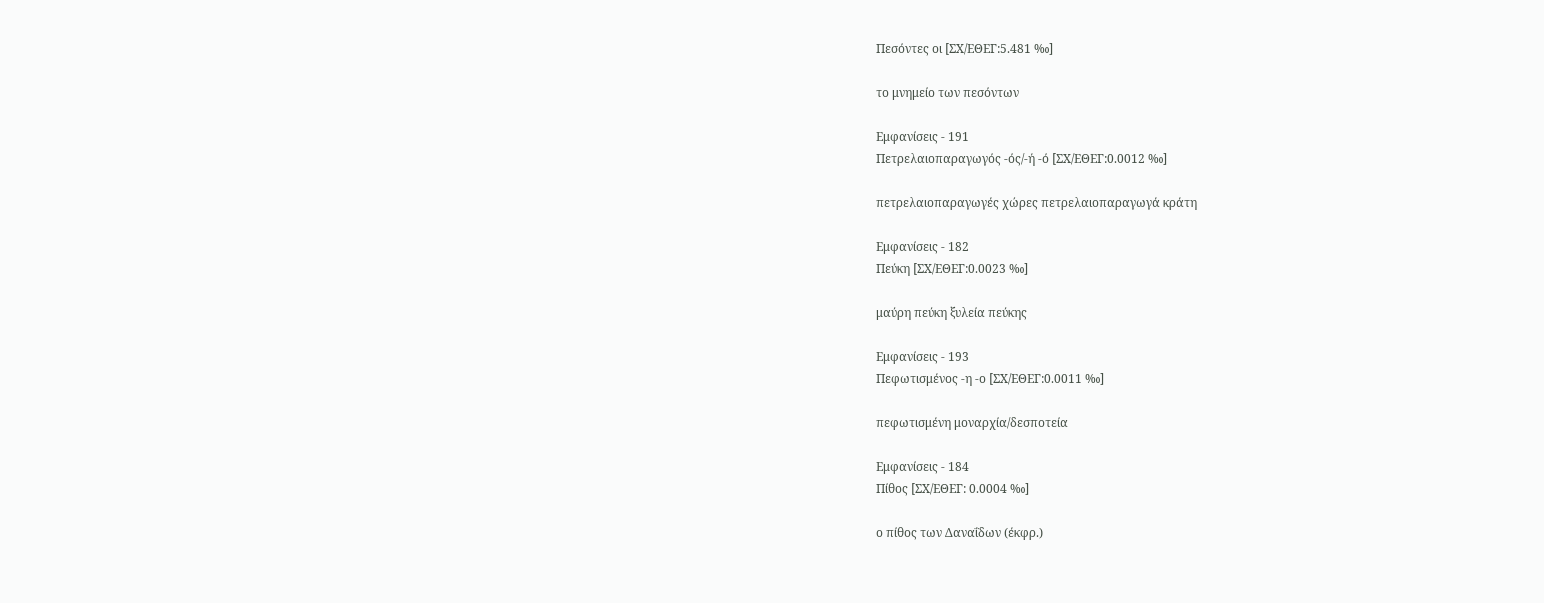Πεσόντες οι [ΣΧ/ΕΘΕΓ:5.481 ‰]

το μνημείο των πεσόντων

Εμφανίσεις - 191
Πετρελαιοπαραγωγός -ός/-ή -ό [ΣΧ/ΕΘΕΓ:0.0012 ‰]

πετρελαιοπαραγωγές χώρες πετρελαιοπαραγωγά κράτη

Εμφανίσεις - 182
Πεύκη [ΣΧ/ΕΘΕΓ:0.0023 ‰]

μαύρη πεύκη ξυλεία πεύκης

Εμφανίσεις - 193
Πεφωτισμένος -η -ο [ΣΧ/ΕΘΕΓ:0.0011 ‰]

πεφωτισμένη μοναρχία/δεσποτεία

Εμφανίσεις - 184
Πίθος [ΣΧ/ΕΘΕΓ: 0.0004 ‰]

ο πίθος των Δαναΐδων (έκφρ.)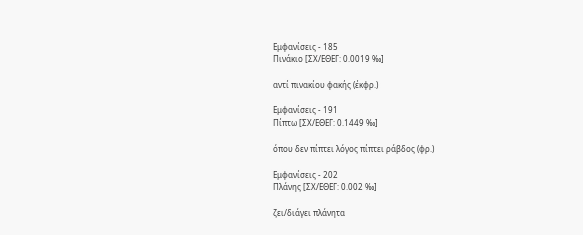Εμφανίσεις - 185
Πινάκιο [ΣΧ/ΕΘΕΓ: 0.0019 ‰]

αντί πινακίου φακής (έκφρ.)

Εμφανίσεις - 191
Πίπτω [ΣΧ/ΕΘΕΓ: 0.1449 ‰]

όπου δεν πίπτει λόγος πίπτει ράβδος (φρ.)

Εμφανίσεις - 202
Πλάνης [ΣΧ/ΕΘΕΓ: 0.002 ‰]

ζει/διάγει πλάνητα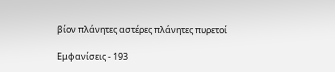βίον πλάνητες αστέρες πλάνητες πυρετοί

Εμφανίσεις - 193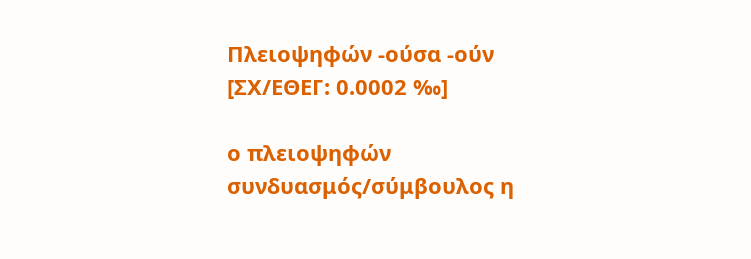Πλειοψηφών -ούσα -ούν [ΣΧ/ΕΘΕΓ: 0.0002 ‰]

ο πλειοψηφών συνδυασμός/σύμβουλος η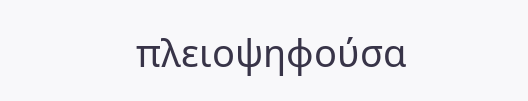πλειοψηφούσα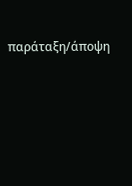παράταξη/άποψη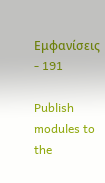Εμφανίσεις - 191

Publish modules to the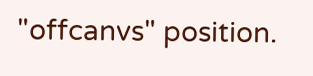"offcanvs" position.